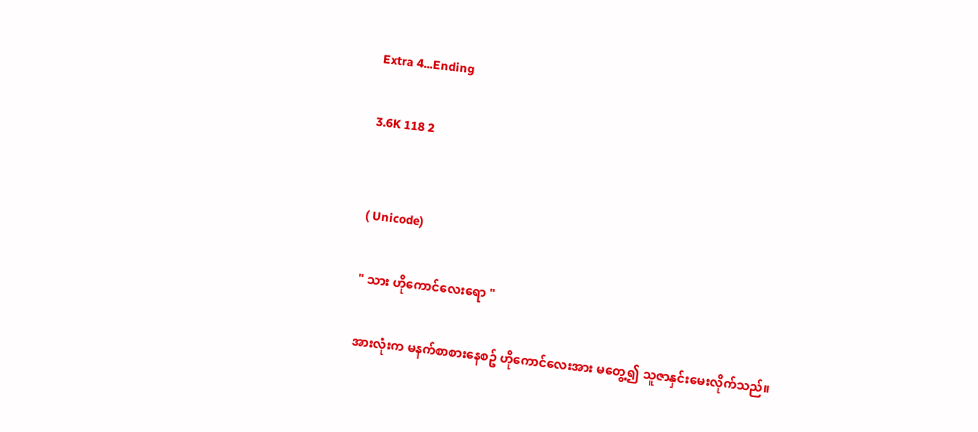Extra 4...Ending

3.6K 118 2


( Unicode)

" သား ဟိုကောင်လေးရော "

အားလုံးက မနက်စာစားနေစဥ် ဟိုကောင်လေးအား မတွေ့၍ သူဇာနှင်းမေးလိုက်သည်။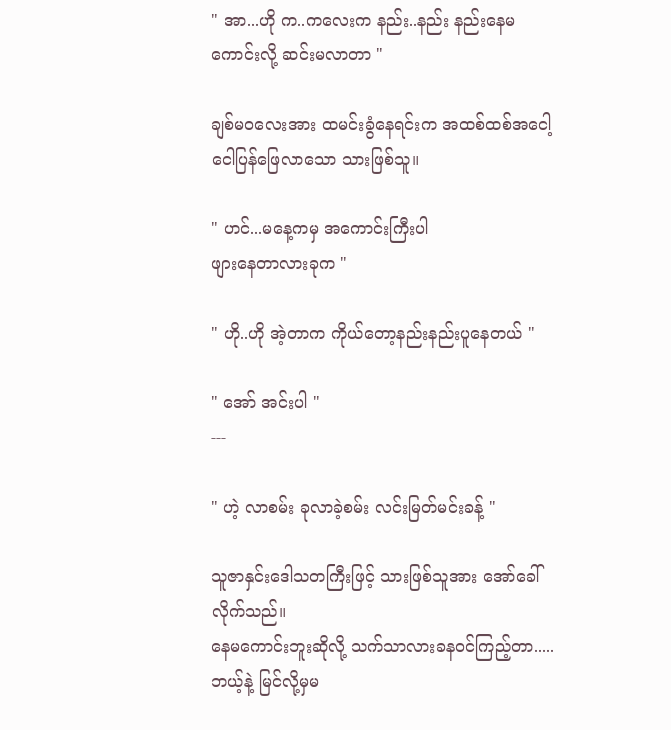" အာ...ဟို က..ကလေးက နည်း..နည်း နည်းနေမကောင်းလို့ ဆင်းမလာတာ "

ချစ်မဝလေးအား ထမင်းခွံနေရင်းက အထစ်ထစ်အငေါ့ငေါပြန်ဖြေလာသော သားဖြစ်သူ။

" ဟင်...မနေ့ကမှ အကောင်းကြီးပါ
ဖျားနေတာလားခုက "

" ဟို..ဟို အဲ့တာက ကိုယ်တော့နည်းနည်းပူနေတယ် "

" အော် အင်းပါ "
---

" ဟဲ့ လာစမ်း ခုလာခဲ့စမ်း လင်းမြတ်မင်းခန့် "

သူဇာနှင်းဒေါသတကြီးဖြင့် သားဖြစ်သူအား အော်ခေါ်လိုက်သည်။
နေမကောင်းဘူးဆိုလို့ သက်သာလားခနဝင်ကြည့်တာ..... ဘယ့်နဲ့ မြင်လို့မှမ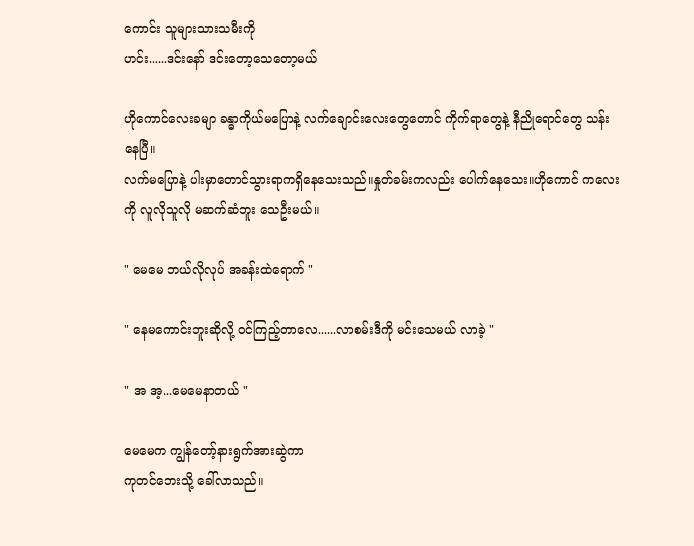ကောင်း သူများသားသမီးကို
ဟင်း......ဒင်းနော် ဒင်းတော့သေတော့မယ်

ဟိုကောင်လေးခမျာ ခန္ဓာကိုယ်မပြောနဲ့ လက်ချောင်းလေးတွေတောင် ကိုက်ရာတွေနဲ့ နီညိုရောင်တွေ သန်းနေပြီ။
လက်မပြောနဲ့ ပါးမှာတောင်သွားရာကရှိနေသေးသည်။နှုတ်ခမ်းကလည်း ပေါက်နေသေး။ဟိုကောင် ကလေးကို လူလိုသူလို မဆက်ဆံဘူး သေဦးမယ်။

" မေမေ ဘယ်လိုလုပ် အခန်းထဲရောက် "

" နေမကောင်းဘူးဆိုလို့ ဝင်ကြည့်တာလေ......လာစမ်းဒီကို မင်းသေမယ် လာခဲ့ "

" အ အ့...မေမေနာတယ် "

မေမေက ကျွန်တော့်နားရွက်အားဆွဲကာ
ကုတင်ဘေးသို့ ခေါ်လာသည်။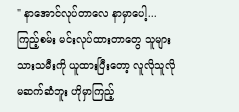" နာအောင်လုပ်တာလေ နာမှာပေါ့...
ကြည့်စမ်း မင်းလုပ်ထားတာတွေ သူများသားသမီးကို ယူထားပြီးတော့ လူလိုသူလိုမဆက်ဆံဘူး ဟိုမှာကြည့်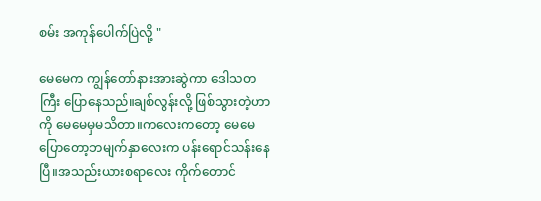စမ်း အကုန်ပေါက်ပြဲလို့ "

မေမေက ကျွန်တော်နားအားဆွဲကာ ဒေါသတကြီး ပြောနေသည်။ချစ်လွန်းလို့ ဖြစ်သွားတဲ့ဟာကို မေမေမှမသိတာ။ကလေးကတော့ မေမေပြောတော့ဘမျက်နှာလေးက ပန်းရောင်သန်းနေပြီ။အသည်းယားစရာလေး ကိုက်တောင်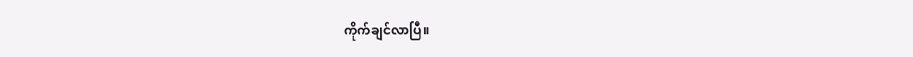ကိုက်ချင်လာပြီ။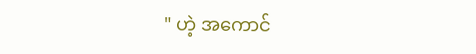" ဟဲ့ အကောင်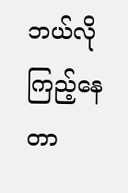ဘယ်လိုကြည့်နေတာ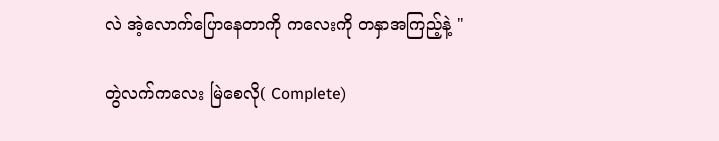လဲ အဲ့လောက်ပြောနေတာကို ကလေးကို တနှာအကြည့်နဲ့ "

တွဲလက်ကလေး မြဲစေလို( Complete)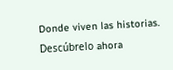Donde viven las historias. Descúbrelo ahora